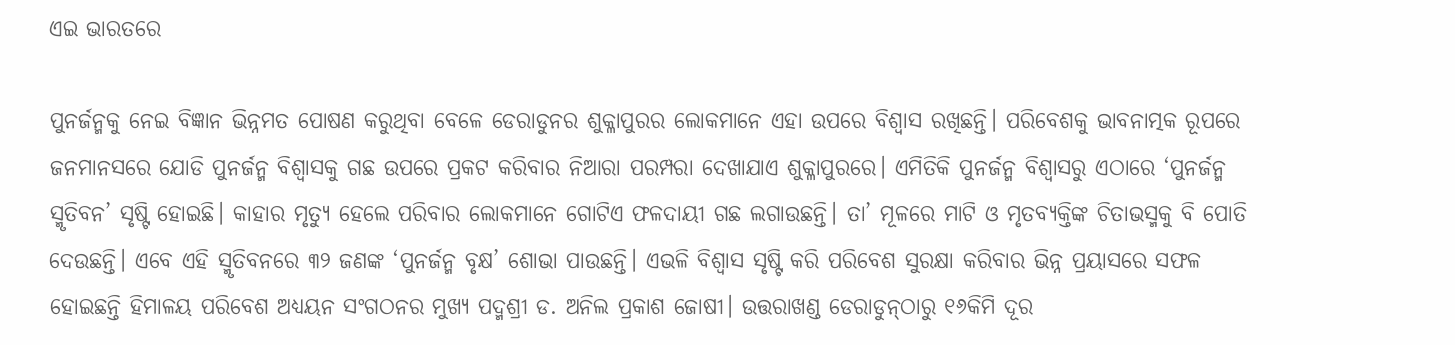ଏଇ ଭାରତରେ

ପୁନର୍ଜନ୍ମକୁ ନେଇ ବିଜ୍ଞାନ ଭିନ୍ନମତ ପୋଷଣ କରୁଥିବା ବେଳେ ଡେରାଡୁନର ଶୁକ୍ଳାପୁରର ଲୋକମାନେ ଏହା ଉପରେ ବିଶ୍ୱାସ ରଖିଛନ୍ତି। ପରିବେଶକୁ ଭାବନାତ୍ମକ ରୂପରେ ଜନମାନସରେ ଯୋଡି ପୁନର୍ଜନ୍ମ ବିଶ୍ୱାସକୁ ଗଛ ଉପରେ ପ୍ରକଟ କରିବାର ନିଆରା ପରମ୍ପରା ଦେଖାଯାଏ ଶୁକ୍ଳାପୁରରେ। ଏମିତିକି ପୁନର୍ଜନ୍ମ ବିଶ୍ୱାସରୁ ଏଠାରେ ‘ପୁନର୍ଜନ୍ମ ସ୍ମୃତିବନ’ ସୃଷ୍ଟି ହୋଇଛି। କାହାର ମୃତ୍ୟୁ ହେଲେ ପରିବାର ଲୋକମାନେ ଗୋଟିଏ ଫଳଦାୟୀ ଗଛ ଲଗାଉଛନ୍ତି। ତା’ ମୂଳରେ ମାଟି ଓ ମୃତବ୍ୟକ୍ତିଙ୍କ ଚିତାଭସ୍ମକୁ ବି ପୋତି ଦେଉଛନ୍ତି। ଏବେ ଏହି ସ୍ମୃତିବନରେ ୩୨ ଜଣଙ୍କ ‘ପୁନର୍ଜନ୍ମ ବୃକ୍ଷ’ ଶୋଭା ପାଉଛନ୍ତି। ଏଭଳି ବିଶ୍ୱାସ ସୃଷ୍ଟି କରି ପରିବେଶ ସୁରକ୍ଷା କରିବାର ଭିନ୍ନ ପ୍ରୟାସରେ ସଫଳ ହୋଇଛନ୍ତି ହିମାଳୟ ପରିବେଶ ଅଧ୍ୟୟନ ସଂଗଠନର ମୁଖ୍ୟ ପଦ୍ମଶ୍ରୀ ଡ. ଅନିଲ ପ୍ରକାଶ ଜୋଷୀ। ଉତ୍ତରାଖଣ୍ଡ ଡେରାଡୁନ୍‌ଠାରୁ ୧୬କିମି ଦୂର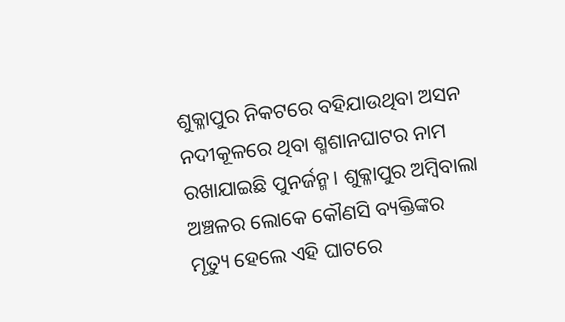ଶୁକ୍ଳାପୁର ନିକଟରେ ବହିଯାଉଥିବା ଅସନ ନଦୀକୂଳରେ ଥିବା ଶ୍ମଶାନଘାଟର ନାମ ରଖାଯାଇଛି ପୁନର୍ଜନ୍ମ। ଶୁକ୍ଳାପୁର ଅମ୍ବିବାଲା ଅଞ୍ଚଳର ଲୋକେ କୌଣସି ବ୍ୟକ୍ତିଙ୍କର ମୃତ୍ୟୁ ହେଲେ ଏହି ଘାଟରେ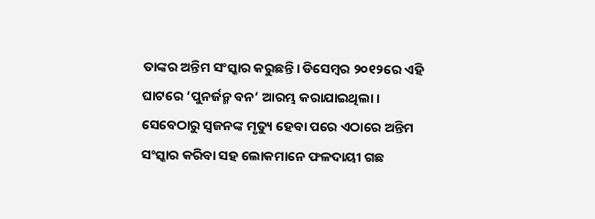ତାଙ୍କର ଅନ୍ତିମ ସଂସ୍କାର କରୁଛନ୍ତି। ଡିସେମ୍ବର ୨୦୧୨ରେ ଏହି ଘାଟରେ ‘ପୁନର୍ଜନ୍ମ ବନ’ ଆରମ୍ଭ କରାଯାଇଥିଲା। ସେବେଠାରୁ ସ୍ବଜନଙ୍କ ମୃତ୍ୟୁ ହେବା ପରେ ଏଠାରେ ଅନ୍ତିମ ସଂସ୍କାର କରିବା ସହ ଲୋକମାନେ ଫଳଦାୟୀ ଗଛ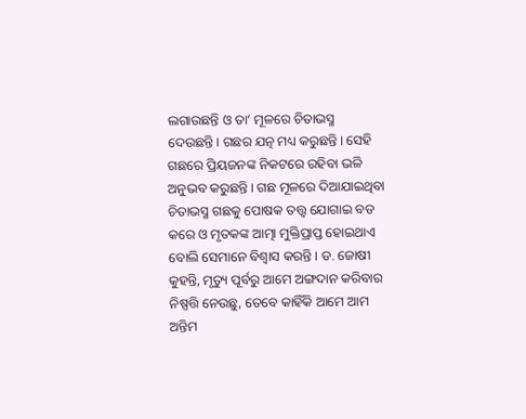ଲଗାଉଛନ୍ତି ଓ ତା’ ମୂଳରେ ଚିତାଭସ୍ମ ଦେଉଛନ୍ତି। ଗଛର ଯତ୍ନ ମଧ୍ୟ କରୁଛନ୍ତି। ସେହି ଗଛରେ ପ୍ରିୟଜନଙ୍କ ନିକଟରେ ରହିବା ଭଳି ଅନୁଭବ କରୁଛନ୍ତି। ଗଛ ମୂଳରେ ଦିଆଯାଇଥିବା ଚିତାଭସ୍ମ ଗଛକୁ ପୋଷକ ତତ୍ତ୍ୱ ଯୋଗାଇ ବଡ କରେ ଓ ମୃତକଙ୍କ ଆତ୍ମା ମୁକ୍ତିପ୍ରାପ୍ତ ହୋଇଥାଏ ବୋଲି ସେମାନେ ବିଶ୍ୱାସ କରନ୍ତି। ଡ. ଜୋଷୀ କୁହନ୍ତି, ମୃତ୍ୟୁ ପୂର୍ବରୁ ଆମେ ଅଙ୍ଗଦାନ କରିବାର ନିଷ୍ପତ୍ତି ନେଉଛୁ, ତେବେ କାହିଁକି ଆମେ ଆମ ଅନ୍ତିମ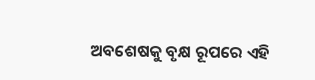ଅବଶେଷକୁ ବୃକ୍ଷ ରୂପରେ ଏହି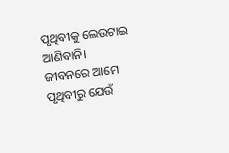ପୃଥିବୀକୁ ଲେଉଟାଇ ଆଣିବାନି। ଜୀବନରେ ଆମେ ପୃଥିବୀରୁ ଯେଉଁ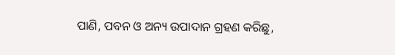ପାଣି, ପବନ ଓ ଅନ୍ୟ ଉପାଦାନ ଗ୍ରହଣ କରିଛୁ,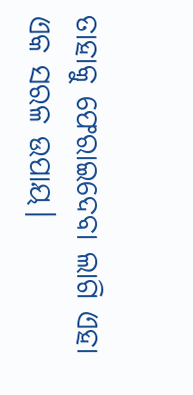ତାହାକୁ ଫେରାଇଦେବା ଲାଗି ଏହା ଏକ ସରଳ ଉପାୟ।